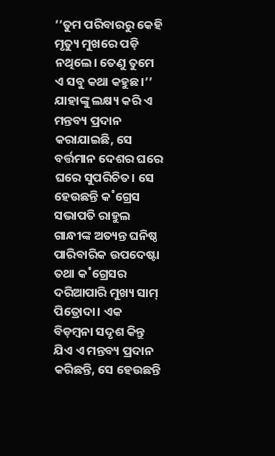‘‘ତୁମ ପରିବାରରୁ କେହି ମୃତ୍ୟୁ ମୁଖରେ ପଡ଼ି ନଥିଲେ। ତେଣୁ ତୁମେ ଏ ସବୁ କଥା କହୁଛ।’’ ଯାହାଙ୍କୁ ଲକ୍ଷ୍ୟ କରି ଏ ମନ୍ତବ୍ୟ ପ୍ରଦାନ କରାଯାଇଛି, ସେ ବର୍ତ୍ତମାନ ଦେଶର ଘରେ ଘରେ ସୁପରିଚିତ। ସେ ହେଉଛନ୍ତି କ˚ଗ୍ରେସ ସଭାପତି ରାହୁଲ ଗାନ୍ଧୀଙ୍କ ଅତ୍ୟନ୍ତ ଘନିଷ୍ଠ ପାରିବାରିକ ଉପଦେଷ୍ଟା ତଥା କ˚ଗ୍ରେସର ଦରିଆପାରି ମୁଖ୍ୟ ସାମ୍ ପିତ୍ରୋଦା। ଏକ ବିଡ଼ମ୍ବନା ସଦୃଶ କିନ୍ତୁ ଯିଏ ଏ ମନ୍ତବ୍ୟ ପ୍ରଦାନ କରିଛନ୍ତି, ସେ ହେଉଛନ୍ତି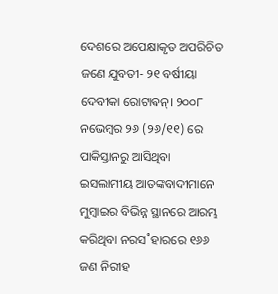ଦେଶରେ ଅପେକ୍ଷାକୃତ ଅପରିଚିତ ଜଣେ ଯୁବତୀ- ୨୧ ବର୍ଷୀୟା ଦେବୀକା ରୋଟାଵନ୍। ୨୦୦୮ ନଭେମ୍ବର ୨୬ (୨୬/୧୧) ରେ ପାକିସ୍ତାନରୁ ଆସିଥିବା ଇସଲାମୀୟ ଆତଙ୍କବାଦୀମାନେ ମୁମ୍ବାଇର ବିଭିନ୍ନ ସ୍ଥାନରେ ଆରମ୍ଭ କରିଥିବା ନରସ˚ହାରରେ ୧୬୬ ଜଣ ନିରୀହ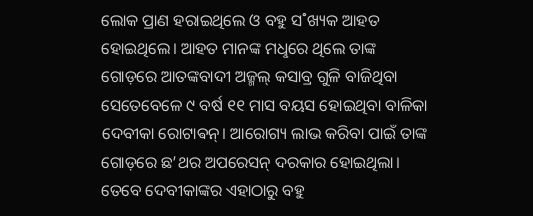ଲୋକ ପ୍ରାଣ ହରାଇଥିଲେ ଓ ବହୁ ସ˚ଖ୍ୟକ ଆହତ ହୋଇଥିଲେ। ଆହତ ମାନଙ୍କ ମଧୢରେ ଥିଲେ ତାଙ୍କ ଗୋଡ଼ରେ ଆତଙ୍କବାଦୀ ଅଜ୍ମଲ୍ କସାବ୍ର ଗୁଳି ବାଜିଥିବା ସେତେବେଳେ ୯ ବର୍ଷ ୧୧ ମାସ ବୟସ ହୋଇଥିବା ବାଳିକା ଦେବୀକା ରୋଟାଵନ୍। ଆରୋଗ୍ୟ ଲାଭ କରିବା ପାଇଁ ତାଙ୍କ ଗୋଡ଼ରେ ଛ’ଥର ଅପରେସନ୍ ଦରକାର ହୋଇଥିଲା। ତେବେ ଦେବୀକାଙ୍କର ଏହାଠାରୁ ବହୁ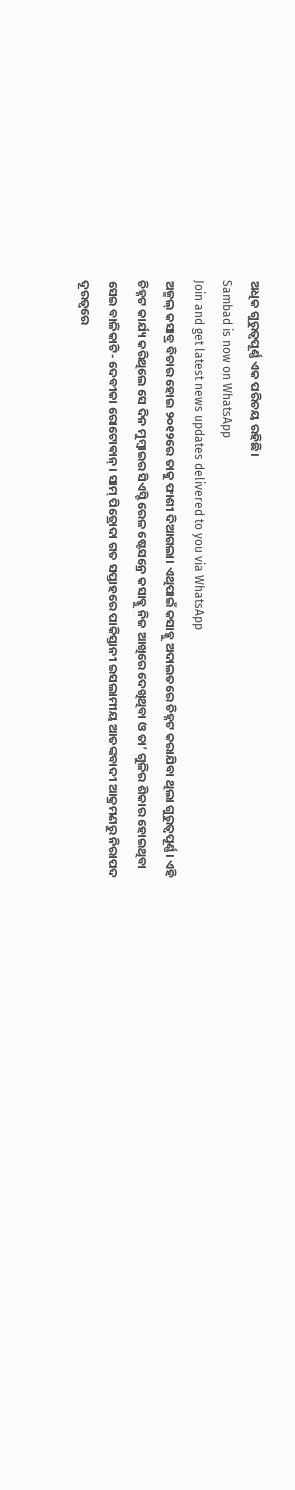ଅଧିକ ଗୁରୁତ୍ବପୂର୍ଣ୍ଣ ଏକ ପରିଚୟ ରହିଛି।
Sambad is now on WhatsApp
Join and get latest news updates delivered to you via WhatsApp
ଅଜ୍ମଲ୍ କସାବ୍ର ବିଚାର ହୋଇ ୨୦୧୨ରେ ତାକୁ ଫାଶୀ ଦିଆଗଲା। ଏଥିପାଇଁ କସାବ୍କୁ ଅଦାଲତରେ ଚିହ୍ନଟ କରାଯିବା ଥିଲା ଗୁରୁତ୍ବପୂର୍ଣ୍ଣ। ଏହି ଚିହ୍ନଟ କାର୍ଯ୍ୟ କରିଥିଲେ ସେ ଦିନ ମୁମ୍ବାଇର ସିଏସ୍ଟି ରେଳ ଷ୍ଟେସନ୍ରେ କସାବ୍କୁ ନିଜ ଆଖିରେ ଦେଖିଥିବା ଓ ତା’ ଗୁଳିର ଶିକାର ହୋଇଥିବା ସେଇ ବାଳିକାଟି- ଦେବୀକା ରୋଟୋଵାନ୍। ସାମ୍ ପିତ୍ରୋଦା ଗତ ସପ୍ତାହରେ ପାକିସ୍ତାନୀ ଇସଲାମୀୟ ଆତଙ୍କବାଦୀ ଆକ୍ରମଣରୁ ନିରାପଦ ଦୂରତ୍ବରେ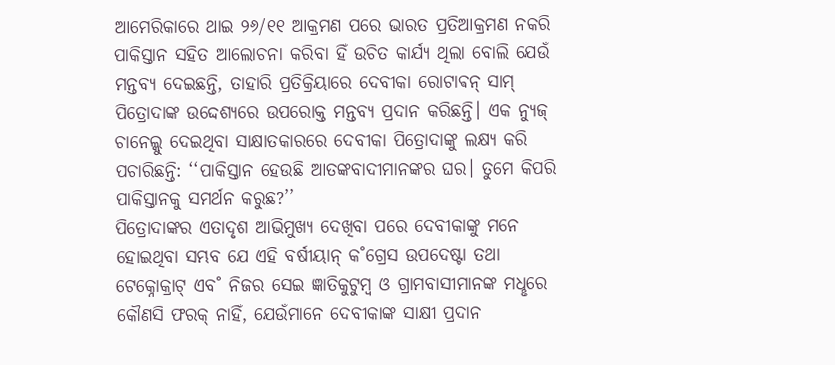ଆମେରିକାରେ ଥାଇ ୨୬/୧୧ ଆକ୍ରମଣ ପରେ ଭାରତ ପ୍ରତିଆକ୍ରମଣ ନକରି ପାକିସ୍ତାନ ସହିତ ଆଲୋଚନା କରିବା ହିଁ ଉଚିତ କାର୍ଯ୍ୟ ଥିଲା ବୋଲି ଯେଉଁ ମନ୍ତବ୍ୟ ଦେଇଛନ୍ତି, ତାହାରି ପ୍ରତିକ୍ରିୟାରେ ଦେବୀକା ରୋଟାଵନ୍ ସାମ୍ ପିତ୍ରୋଦାଙ୍କ ଉଦ୍ଦେଶ୍ୟରେ ଉପରୋକ୍ତ ମନ୍ତବ୍ୟ ପ୍ରଦାନ କରିଛନ୍ତି। ଏକ ନ୍ୟୁଜ୍ ଚାନେଲ୍କୁ ଦେଇଥିବା ସାକ୍ଷାତକାରରେ ଦେବୀକା ପିତ୍ରୋଦାଙ୍କୁ ଲକ୍ଷ୍ୟ କରି ପଚାରିଛନ୍ତି: ‘‘ପାକିସ୍ତାନ ହେଉଛି ଆତଙ୍କବାଦୀମାନଙ୍କର ଘର। ତୁମେ କିପରି ପାକିସ୍ତାନକୁ ସମର୍ଥନ କରୁଛ?’’
ପିତ୍ରୋଦାଙ୍କର ଏତାଦୃଶ ଆଭିମୁଖ୍ୟ ଦେଖିବା ପରେ ଦେବୀକାଙ୍କୁ ମନେ ହୋଇଥିବା ସମ୍ଭବ ଯେ ଏହି ବର୍ଷୀୟାନ୍ କ˚ଗ୍ରେସ ଉପଦେଷ୍ଟା ତଥା ଟେକ୍ନୋକ୍ରାଟ୍ ଏବ˚ ନିଜର ସେଇ ଜ୍ଞାତିକୁଟୁମ୍ବ ଓ ଗ୍ରାମବାସୀମାନଙ୍କ ମଧୢରେ କୌଣସି ଫରକ୍ ନାହିଁ, ଯେଉଁମାନେ ଦେବୀକାଙ୍କ ସାକ୍ଷୀ ପ୍ରଦାନ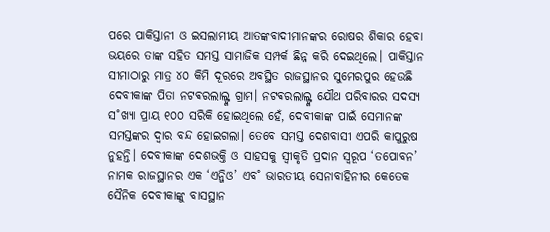ପରେ ପାକିସ୍ତାନୀ ଓ ଇସଲାମୀୟ ଆତଙ୍କବାଦୀମାନଙ୍କର ରୋଷର ଶିକାର ହେବା ଭୟରେ ତାଙ୍କ ସହିତ ସମସ୍ତ ସାମାଜିକ ସମ୍ପର୍କ ଛିନ୍ନ କରି ଦେଇଥିଲେ। ପାକିସ୍ତାନ ସୀମାଠାରୁ ମାତ୍ର ୪୦ କିମି ଦୂରରେ ଅବସ୍ଥିତ ରାଜସ୍ଥାନର ସୁମେରପୁର ହେଉଛି ଦେବୀକାଙ୍କ ପିତା ନଟଵରଲାଲ୍ଙ୍କ ଗ୍ରାମ। ନଟଵରଲାଲ୍ଙ୍କ ଯୌଥ ପରିବାରର ସଦସ୍ୟ ସ˚ଖ୍ୟା ପ୍ରାୟ ୧୦୦ ସରିକି ହୋଇଥିଲେ ହେଁ, ଦେବୀକାଙ୍କ ପାଇଁ ସେମାନଙ୍କ ସମସ୍ତଙ୍କର ଦ୍ବାର ବନ୍ଦ ହୋଇଗଲା। ତେବେ ସମସ୍ତ ଦେଶବାସୀ ଏପରି କାପୁରୁଷ ନୁହନ୍ତି। ଦେବୀକାଙ୍କ ଦେଶଭକ୍ତି ଓ ସାହସକୁ ସ୍ବୀକୃତି ପ୍ରଦାନ ସ୍ବରୂପ ‘ତପୋବନ’ ନାମକ ରାଜସ୍ଥାନର ଏକ ‘ଏନ୍ଜିଓ’ ଏବ˚ ଭାରତୀୟ ସେନାବାହିନୀର କେତେକ ସୈନିକ ଦେବୀକାଙ୍କୁ ବାସସ୍ଥାନ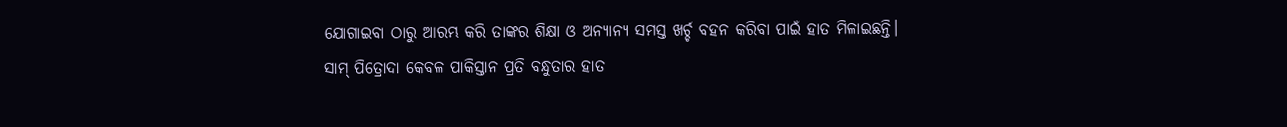ଯୋଗାଇବା ଠାରୁ ଆରମ୍ଭ କରି ତାଙ୍କର ଶିକ୍ଷା ଓ ଅନ୍ୟାନ୍ୟ ସମସ୍ତ ଖର୍ଚ୍ଚ ବହନ କରିବା ପାଇଁ ହାତ ମିଳାଇଛନ୍ତି।
ସାମ୍ ପିତ୍ରୋଦା କେବଳ ପାକିସ୍ତାନ ପ୍ରତି ବନ୍ଧୁତାର ହାତ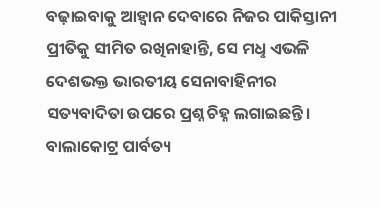ବଢ଼ାଇବାକୁ ଆହ୍ବାନ ଦେବାରେ ନିଜର ପାକିସ୍ତାନୀ ପ୍ରୀତିକୁ ସୀମିତ ରଖିନାହାନ୍ତି, ସେ ମଧୢ ଏଭଳି ଦେଶଭକ୍ତ ଭାରତୀୟ ସେନାବାହିନୀର ସତ୍ୟବାଦିତା ଉପରେ ପ୍ରଶ୍ନ ଚିହ୍ନ ଲଗାଇଛନ୍ତି। ବାଲାକୋଟ୍ର ପାର୍ବତ୍ୟ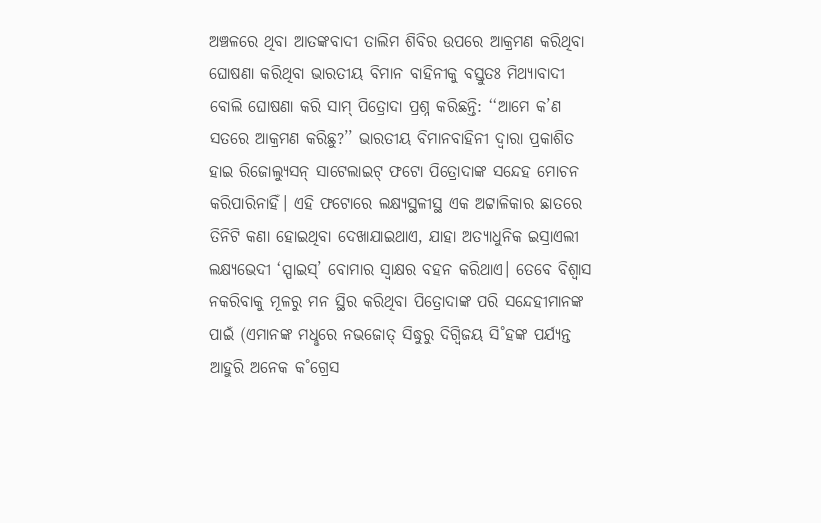ଅଞ୍ଚଳରେ ଥିବା ଆତଙ୍କବାଦୀ ତାଲିମ ଶିବିର ଉପରେ ଆକ୍ରମଣ କରିଥିବା ଘୋଷଣା କରିଥିବା ଭାରତୀୟ ବିମାନ ବାହିନୀକୁ ବସ୍ତୁତଃ ମିଥ୍ୟାବାଦୀ ବୋଲି ଘୋଷଣା କରି ସାମ୍ ପିତ୍ରୋଦା ପ୍ରଶ୍ନ କରିଛନ୍ତି: ‘‘ଆମେ କ’ଣ ସତରେ ଆକ୍ରମଣ କରିଛୁ?’’ ଭାରତୀୟ ବିମାନବାହିନୀ ଦ୍ବାରା ପ୍ରକାଶିତ ହାଇ ରିଜୋଲ୍ୟୁସନ୍ ସାଟେଲାଇଟ୍ ଫଟୋ ପିତ୍ରୋଦାଙ୍କ ସନ୍ଦେହ ମୋଚନ କରିପାରିନାହିଁ। ଏହି ଫଟୋରେ ଲକ୍ଷ୍ୟସ୍ଥଳୀସ୍ଥ ଏକ ଅଟ୍ଟାଳିକାର ଛାତରେ ତିନିଟି କଣା ହୋଇଥିବା ଦେଖାଯାଇଥାଏ, ଯାହା ଅତ୍ୟାଧୁନିକ ଇସ୍ରାଏଲୀ ଲକ୍ଷ୍ୟଭେଦୀ ‘ସ୍ପାଇସ୍’ ବୋମାର ସ୍ବାକ୍ଷର ବହନ କରିଥାଏ। ତେବେ ବିଶ୍ବାସ ନକରିବାକୁ ମୂଳରୁ ମନ ସ୍ଥିର କରିଥିବା ପିତ୍ରୋଦାଙ୍କ ପରି ସନ୍ଦେହୀମାନଙ୍କ ପାଇଁ (ଏମାନଙ୍କ ମଧୢରେ ନଭଜୋତ୍ ସିଦ୍ଧୁରୁ ଦିଗ୍ବିଜୟ ସି˚ହଙ୍କ ପର୍ଯ୍ୟନ୍ତ ଆହୁରି ଅନେକ କ˚ଗ୍ରେସ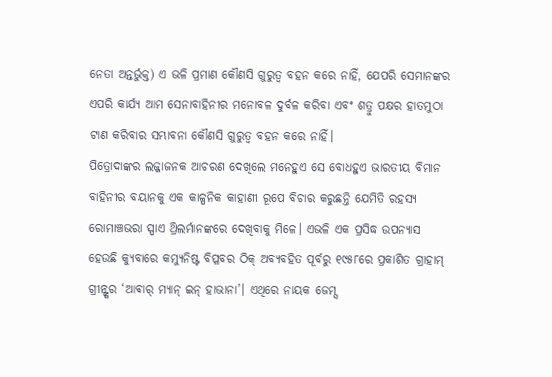ନେତା ଅନ୍ତର୍ଭୁକ୍ତ) ଏ ଭଳି ପ୍ରମାଣ କୌଣସି ଗୁରୁତ୍ବ ବହନ କରେ ନାହିଁ, ଯେପରି ସେମାନଙ୍କର ଏପରି କାର୍ଯ୍ୟ ଆମ ସେନାବାହିନୀର ମନୋବଳ ଦୁର୍ବଳ କରିବା ଏବଂ ଶତ୍ରୁ ପକ୍ଷର ହାତମୁଠା ଟାଣ କରିବାର ସମ୍ଭାବନା କୌଣସି ଗୁରୁତ୍ବ ବହନ କରେ ନାହିଁ।
ପିତ୍ରୋଦାଙ୍କର ଲଜ୍ଜାଜନକ ଆଚରଣ ଦେଖିଲେ ମନେହୁଏ ସେ ବୋଧହୁଏ ଭାରତୀୟ ବିମାନ ବାହିନୀର ବୟାନକୁ ଏକ କାଳ୍ପନିକ କାହାଣୀ ରୂପେ ବିଚାର କରୁଛନ୍ତି ଯେମିତି ରହସ୍ୟ ରୋମାଞ୍ଚଭରା ସ୍ପାଏ ଥ୍ରିଲର୍ମାନଙ୍କରେ ଦେଖିବାକୁ ମିଳେ। ଏଭଳି ଏକ ପ୍ରସିଦ୍ଧ ଉପନ୍ୟାସ ହେଉଛି କ୍ୟୁବାରେ କମ୍ୟୁନିଷ୍ଟ ବିପ୍ଳବର ଠିକ୍ ଅବ୍ୟବହିତ ପୂର୍ବରୁ ୧୯୫୮ରେ ପ୍ରକାଶିତ ଗ୍ରାହାମ୍ ଗ୍ରୀନ୍ଙ୍କର ‘ଆଵାର୍ ମ୍ୟାନ୍ ଇନ୍ ହାଭାନା’। ଏଥିରେ ନାୟକ ଜେମ୍ସ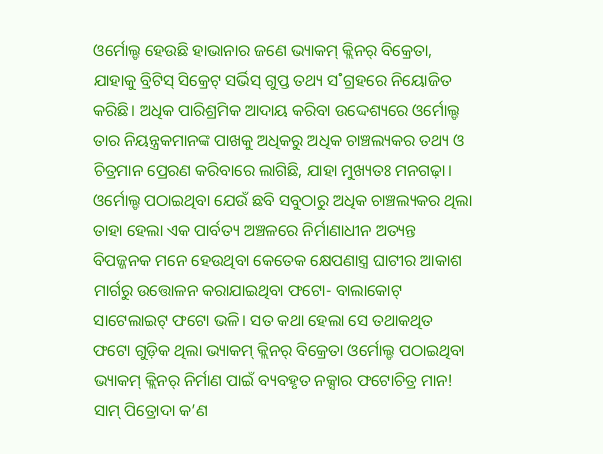ଓର୍ମୋଲ୍ଡ ହେଉଛି ହାଭାନାର ଜଣେ ଭ୍ୟାକମ୍ କ୍ଲିନର୍ ବିକ୍ରେତା, ଯାହାକୁ ବ୍ରିଟିସ୍ ସିକ୍ରେଟ୍ ସର୍ଭିସ୍ ଗୁପ୍ତ ତଥ୍ୟ ସ˚ଗ୍ରହରେ ନିୟୋଜିତ କରିଛି। ଅଧିକ ପାରିଶ୍ରମିକ ଆଦାୟ କରିବା ଉଦ୍ଦେଶ୍ୟରେ ଓର୍ମୋଲ୍ଡ ତାର ନିୟନ୍ତ୍ରକମାନଙ୍କ ପାଖକୁ ଅଧିକରୁ ଅଧିକ ଚାଞ୍ଚଲ୍ୟକର ତଥ୍ୟ ଓ ଚିତ୍ରମାନ ପ୍ରେରଣ କରିବାରେ ଲାଗିଛି, ଯାହା ମୁଖ୍ୟତଃ ମନଗଢ଼ା। ଓର୍ମୋଲ୍ଡ ପଠାଇଥିବା ଯେଉଁ ଛବି ସବୁଠାରୁ ଅଧିକ ଚାଞ୍ଚଲ୍ୟକର ଥିଲା ତାହା ହେଲା ଏକ ପାର୍ବତ୍ୟ ଅଞ୍ଚଳରେ ନିର୍ମାଣାଧୀନ ଅତ୍ୟନ୍ତ ବିପଜ୍ଜନକ ମନେ ହେଉଥିବା କେତେକ କ୍ଷେପଣାସ୍ତ୍ର ଘାଟୀର ଆକାଶ ମାର୍ଗରୁ ଉତ୍ତୋଳନ କରାଯାଇଥିବା ଫଟୋ- ବାଲାକୋଟ୍ ସାଟେଲାଇଟ୍ ଫଟୋ ଭଳି। ସତ କଥା ହେଲା ସେ ତଥାକଥିତ ଫଟୋ ଗୁଡ଼ିକ ଥିଲା ଭ୍ୟାକମ୍ କ୍ଲିନର୍ ବିକ୍ରେତା ଓର୍ମୋଲ୍ଡ ପଠାଇଥିବା ଭ୍ୟାକମ୍ କ୍ଲିନର୍ ନିର୍ମାଣ ପାଇଁ ବ୍ୟବହୃତ ନକ୍ସାର ଫଟୋଚିତ୍ର ମାନ! ସାମ୍ ପିତ୍ରୋଦା କ’ଣ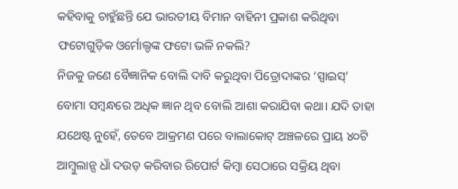କହିବାକୁ ଚାହୁଁଛନ୍ତି ଯେ ଭାରତୀୟ ବିମାନ ବାହିନୀ ପ୍ରକାଶ କରିଥିବା ଫଟୋଗୁଡ଼ିକ ଓର୍ମୋଲ୍ଡଙ୍କ ଫଟୋ ଭଳି ନକଲି?
ନିଜକୁ ଜଣେ ବୈଜ୍ଞାନିକ ବୋଲି ଦାବି କରୁଥିବା ପିତ୍ରୋଦାଙ୍କର ‘ସ୍ପାଇସ୍’ ବୋମା ସମ୍ବନ୍ଧରେ ଅଧିକ ଜ୍ଞାନ ଥିବ ବୋଲି ଆଶା କରାଯିବା କଥା। ଯଦି ତାହା ଯଥେଷ୍ଟ ନୁହେଁ, ତେବେ ଆକ୍ରମଣ ପରେ ବାଲାକୋଟ୍ ଅଞ୍ଚଳରେ ପ୍ରାୟ ୪୦ଟି ଆମ୍ବୁଲାନ୍ସ ଧାଁ ଦଉଡ଼ କରିବାର ରିପୋର୍ଟ କିମ୍ବା ସେଠାରେ ସକ୍ରିୟ ଥିବା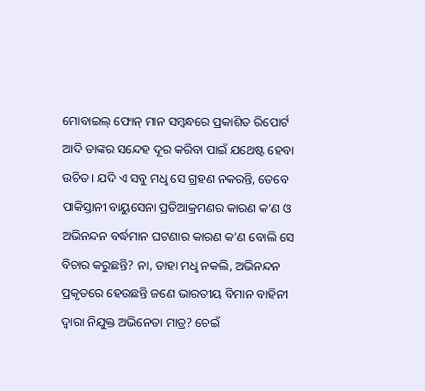ମୋବାଇଲ୍ ଫୋନ୍ ମାନ ସମ୍ବନ୍ଧରେ ପ୍ରକାଶିତ ରିପୋର୍ଟ ଆଦି ତାଙ୍କର ସନ୍ଦେହ ଦୂର କରିବା ପାଇଁ ଯଥେଷ୍ଟ ହେବା ଉଚିତ। ଯଦି ଏ ସବୁ ମଧୢ ସେ ଗ୍ରହଣ ନକରନ୍ତି, ତେବେ ପାକିସ୍ତାନୀ ବାୟୁସେନା ପ୍ରତିଆକ୍ରମଣର କାରଣ କ’ଣ ଓ ଅଭିନନ୍ଦନ ବର୍ଦ୍ଧମାନ ଘଟଣାର କାରଣ କ’ଣ ବୋଲି ସେ ବିଚାର କରୁଛନ୍ତି? ନା, ତାହା ମଧୢ ନକଲି, ଅଭିନନ୍ଦନ ପ୍ରକୃତରେ ହେଉଛନ୍ତି ଜଣେ ଭାରତୀୟ ବିମାନ ବାହିନୀ ଦ୍ବାରା ନିଯୁକ୍ତ ଅଭିନେତା ମାତ୍ର? ଚେଇଁ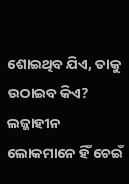ଶୋଇଥିବ ଯିଏ, ତାକୁ ଉଠାଇବ କିଏ? ଲଜ୍ଜାହୀନ ଲୋକମାନେ ହିଁ ଚେଇଁ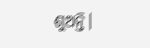ଶୁଅନ୍ତି।